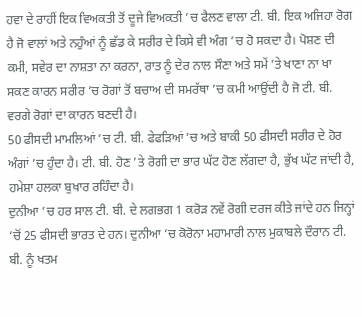ਹਵਾ ਦੇ ਰਾਹੀਂ ਇਕ ਵਿਅਕਤੀ ਤੋਂ ਦੂਜੇ ਵਿਅਕਤੀ ’ਚ ਫੈਲਣ ਵਾਲਾ ਟੀ. ਬੀ. ਇਕ ਅਜਿਹਾ ਰੋਗ ਹੈ ਜੋ ਵਾਲਾਂ ਅਤੇ ਨਹੁੰਆਂ ਨੂੰ ਛੱਡ ਕੇ ਸਰੀਰ ਦੇ ਕਿਸੇ ਵੀ ਅੰਗ ’ਚ ਹੋ ਸਕਦਾ ਹੈ। ਪੋਸ਼ਣ ਦੀ ਕਮੀ, ਸਵੇਰ ਦਾ ਨਾਸ਼ਤਾ ਨਾ ਕਰਨਾ, ਰਾਤ ਨੂੰ ਦੇਰ ਨਾਲ ਸੌਣਾ ਅਤੇ ਸਮੇਂ ’ਤੇ ਖਾਣਾ ਨਾ ਖਾ ਸਕਣ ਕਾਰਨ ਸਰੀਰ ’ਚ ਰੋਗਾਂ ਤੋਂ ਬਚਾਅ ਦੀ ਸਮਰੱਥਾ ’ਚ ਕਮੀ ਆਉਂਦੀ ਹੈ ਜੋ ਟੀ. ਬੀ. ਵਰਗੇ ਰੋਗਾਂ ਦਾ ਕਾਰਨ ਬਣਦੀ ਹੈ।
50 ਫੀਸਦੀ ਮਾਮਲਿਆਂ ’ਚ ਟੀ. ਬੀ. ਫੇਫੜਿਆਂ ’ਚ ਅਤੇ ਬਾਕੀ 50 ਫੀਸਦੀ ਸਰੀਰ ਦੇ ਹੋਰ ਅੰਗਾਂ ’ਚ ਹੁੰਦਾ ਹੈ। ਟੀ. ਬੀ. ਹੋਣ ’ਤੇ ਰੋਗੀ ਦਾ ਭਾਰ ਘੱਟ ਹੋਣ ਲੱਗਦਾ ਹੈ, ਭੁੱਖ ਘੱਟ ਜਾਂਦੀ ਹੈ, ਹਮੇਸ਼ਾ ਹਲਕਾ ਬੁਖਾਰ ਰਹਿੰਦਾ ਹੈ।
ਦੁਨੀਆ ’ਚ ਹਰ ਸਾਲ ਟੀ. ਬੀ. ਦੇ ਲਗਭਗ 1 ਕਰੋੜ ਨਵੇਂ ਰੋਗੀ ਦਰਜ ਕੀਤੇ ਜਾਂਦੇ ਹਨ ਜਿਨ੍ਹਾਂ ’ਚੋਂ 25 ਫੀਸਦੀ ਭਾਰਤ ਦੇ ਹਨ। ਦੁਨੀਆ ’ਚ ਕੋਰੋਨਾ ਮਹਾਮਾਰੀ ਨਾਲ ਮੁਕਾਬਲੇ ਦੌਰਾਨ ਟੀ. ਬੀ. ਨੂੰ ਖਤਮ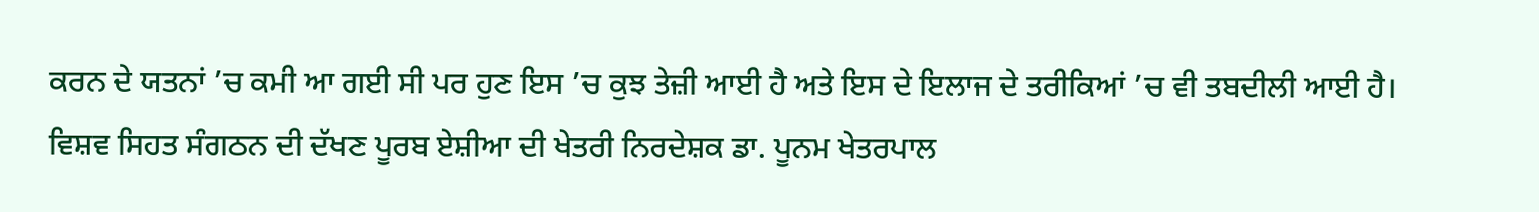ਕਰਨ ਦੇ ਯਤਨਾਂ ’ਚ ਕਮੀ ਆ ਗਈ ਸੀ ਪਰ ਹੁਣ ਇਸ ’ਚ ਕੁਝ ਤੇਜ਼ੀ ਆਈ ਹੈ ਅਤੇ ਇਸ ਦੇ ਇਲਾਜ ਦੇ ਤਰੀਕਿਆਂ ’ਚ ਵੀ ਤਬਦੀਲੀ ਆਈ ਹੈ।
ਵਿਸ਼ਵ ਸਿਹਤ ਸੰਗਠਨ ਦੀ ਦੱਖਣ ਪੂਰਬ ਏਸ਼ੀਆ ਦੀ ਖੇਤਰੀ ਨਿਰਦੇਸ਼ਕ ਡਾ. ਪੂਨਮ ਖੇਤਰਪਾਲ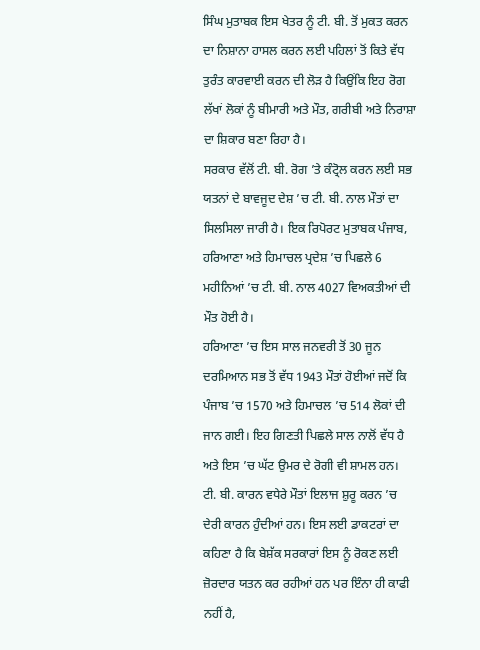ਸਿੰਘ ਮੁਤਾਬਕ ਇਸ ਖੇਤਰ ਨੂੰ ਟੀ. ਬੀ. ਤੋਂ ਮੁਕਤ ਕਰਨ ਦਾ ਨਿਸ਼ਾਨਾ ਹਾਸਲ ਕਰਨ ਲਈ ਪਹਿਲਾਂ ਤੋਂ ਕਿਤੇ ਵੱਧ ਤੁਰੰਤ ਕਾਰਵਾਈ ਕਰਨ ਦੀ ਲੋੜ ਹੈ ਕਿਉਂਕਿ ਇਹ ਰੋਗ ਲੱਖਾਂ ਲੋਕਾਂ ਨੂੰ ਬੀਮਾਰੀ ਅਤੇ ਮੌਤ, ਗਰੀਬੀ ਅਤੇ ਨਿਰਾਸ਼ਾ ਦਾ ਸ਼ਿਕਾਰ ਬਣਾ ਰਿਹਾ ਹੈ।
ਸਰਕਾਰ ਵੱਲੋਂ ਟੀ. ਬੀ. ਰੋਗ ’ਤੇ ਕੰਟ੍ਰੋਲ ਕਰਨ ਲਈ ਸਭ ਯਤਨਾਂ ਦੇ ਬਾਵਜੂਦ ਦੇਸ਼ ’ਚ ਟੀ. ਬੀ. ਨਾਲ ਮੌਤਾਂ ਦਾ ਸਿਲਸਿਲਾ ਜਾਰੀ ਹੈ। ਇਕ ਰਿਪੋਰਟ ਮੁਤਾਬਕ ਪੰਜਾਬ, ਹਰਿਆਣਾ ਅਤੇ ਹਿਮਾਚਲ ਪ੍ਰਦੇਸ਼ ’ਚ ਪਿਛਲੇ 6 ਮਹੀਨਿਆਂ ’ਚ ਟੀ. ਬੀ. ਨਾਲ 4027 ਵਿਅਕਤੀਆਂ ਦੀ ਮੌਤ ਹੋਈ ਹੈ।
ਹਰਿਆਣਾ ’ਚ ਇਸ ਸਾਲ ਜਨਵਰੀ ਤੋਂ 30 ਜੂਨ ਦਰਮਿਆਨ ਸਭ ਤੋਂ ਵੱਧ 1943 ਮੌਤਾਂ ਹੋਈਆਂ ਜਦੋਂ ਕਿ ਪੰਜਾਬ ’ਚ 1570 ਅਤੇ ਹਿਮਾਚਲ ’ਚ 514 ਲੋਕਾਂ ਦੀ ਜਾਨ ਗਈ। ਇਹ ਗਿਣਤੀ ਪਿਛਲੇ ਸਾਲ ਨਾਲੋਂ ਵੱਧ ਹੈ ਅਤੇ ਇਸ ’ਚ ਘੱਟ ਉਮਰ ਦੇ ਰੋਗੀ ਵੀ ਸ਼ਾਮਲ ਹਨ।
ਟੀ. ਬੀ. ਕਾਰਨ ਵਧੇਰੇ ਮੌਤਾਂ ਇਲਾਜ ਸ਼ੁਰੂ ਕਰਨ ’ਚ ਦੇਰੀ ਕਾਰਨ ਹੁੰਦੀਆਂ ਹਨ। ਇਸ ਲਈ ਡਾਕਟਰਾਂ ਦਾ ਕਹਿਣਾ ਹੈ ਕਿ ਬੇਸ਼ੱਕ ਸਰਕਾਰਾਂ ਇਸ ਨੂੰ ਰੋਕਣ ਲਈ ਜ਼ੋਰਦਾਰ ਯਤਨ ਕਰ ਰਹੀਆਂ ਹਨ ਪਰ ਇੰਨਾ ਹੀ ਕਾਫੀ ਨਹੀਂ ਹੈ,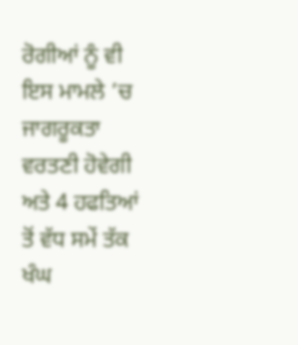ਰੋਗੀਆਂ ਨੂੰ ਵੀ ਇਸ ਮਾਮਲੇ ’ਚ ਜਾਗਰੂਕਤਾ ਵਰਤਣੀ ਹੋਵੇਗੀ ਅਤੇ 4 ਹਫਤਿਆਂ ਤੋਂ ਵੱਧ ਸਮੇਂ ਤੱਕ ਖੰਘ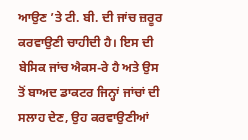ਆਉਣ ’ਤੇ ਟੀ. ਬੀ. ਦੀ ਜਾਂਚ ਜ਼ਰੂਰ ਕਰਵਾਉਣੀ ਚਾਹੀਦੀ ਹੈ। ਇਸ ਦੀ ਬੇਸਿਕ ਜਾਂਚ ਐਕਸ-ਰੇ ਹੈ ਅਤੇ ਉਸ ਤੋਂ ਬਾਅਦ ਡਾਕਟਰ ਜਿਨ੍ਹਾਂ ਜਾਂਚਾਂ ਦੀ ਸਲਾਹ ਦੇਣ, ਉਹ ਕਰਵਾਉਣੀਆਂ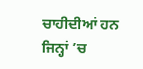ਚਾਹੀਦੀਆਂ ਹਨ ਜਿਨ੍ਹਾਂ ’ਚ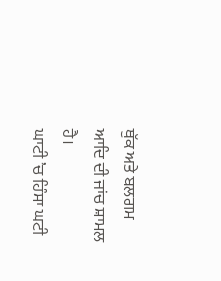ਥੁੱਕ ਅਤੇ ਬਲਗਮ ਆਦਿ ਦੀ ਜਾਂਚ ਸ਼ਾਮਲ ਹੈ।
ਘਾਟੀ ’ਚ ਹਿੰਸਾ ਘਟੀ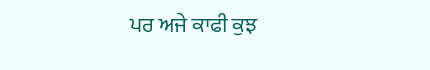ਪਰ ਅਜੇ ਕਾਫੀ ਕੁਝ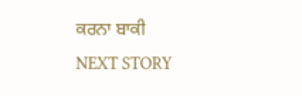ਕਰਨਾ ਬਾਕੀ
NEXT STORY